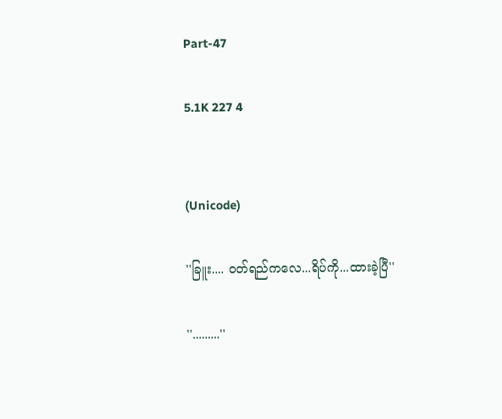Part-47

5.1K 227 4


(Unicode)

''ခြူး.... ဝတ်ရည်ကလေ...ရိပ်ကို...ထားခဲ့ပြီ''

''.........''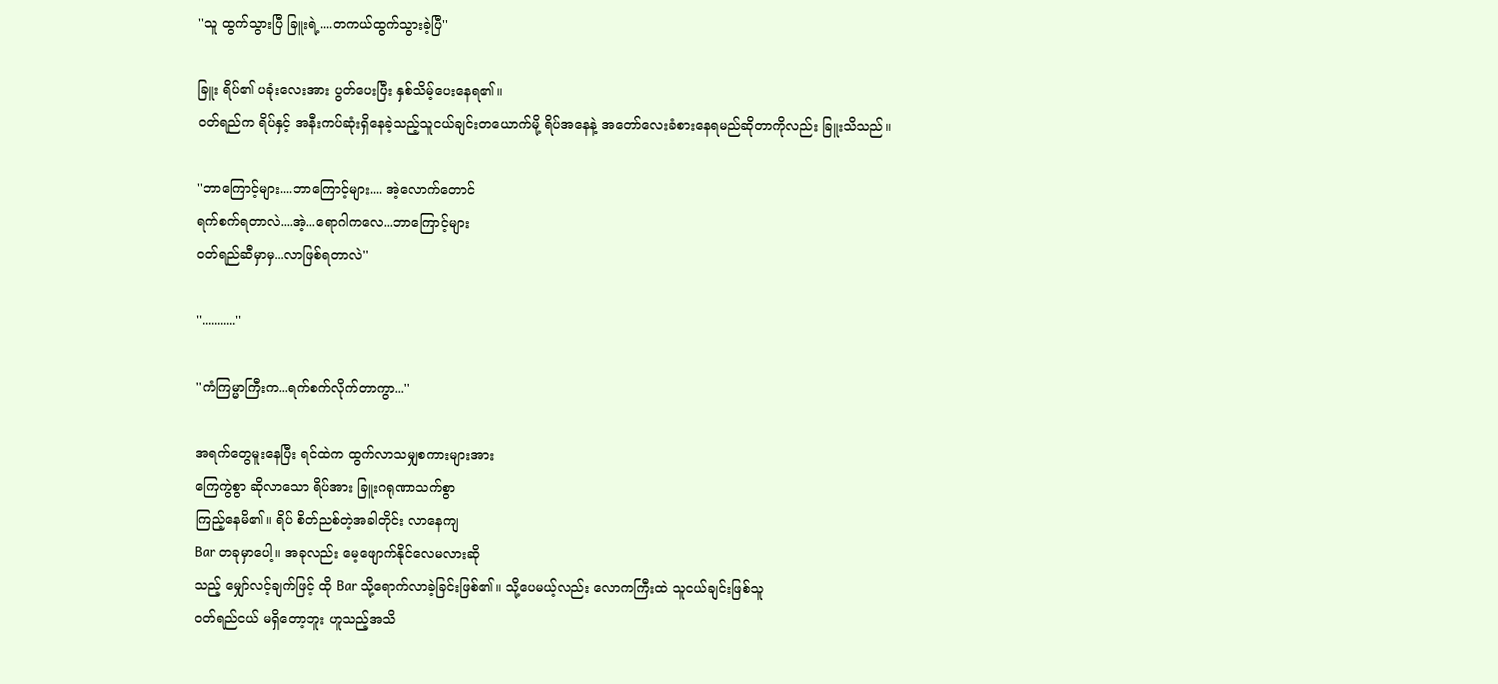''သူ ထွက်သွားပြီ ခြူးရဲ့....တကယ်ထွက်သွားခဲ့ပြီ''

ခြူး ရိပ်၏ ပခုံးလေးအား ပွတ်ပေးပြီး နှစ်သိမ့်ပေးနေရ၏။
ဝတ်ရည်က ရိပ်နှင့် အနီးကပ်ဆုံးရှိနေခဲ့သည့်သူငယ်ချင်းတယောက်မို့ ရိပ်အနေနဲ့ အတော်လေးခံစားနေရမည်ဆိုတာကိုလည်း ခြူးသိသည်။

''ဘာကြောင့်များ....ဘာကြောင့်များ.... အဲ့လောက်တောင်
ရက်စက်ရတာလဲ....အဲ့...ရောဂါကလေ...ဘာကြောင့်များ
ဝတ်ရည်ဆီမှာမှ...လာဖြစ်ရတာလဲ''

''...........''

''ကံကြမ္မာကြီးက...ရက်စက်လိုက်တာကွာ...''

အရက်တွေမူးနေပြီး ရင်ထဲက ထွက်လာသမျှစကားများအား
ကြေကွဲစွာ ဆိုလာသော ရိပ်အား ခြူးဂရုဏာသက်စွာ
ကြည့်နေမိ၏။ ရိပ် စိတ်ညစ်တဲ့အခါတိုင်း လာနေကျ
Bar တခုမှာပေါ့။ အခုလည်း မေ့ဖျောက်နိုင်လေမလားဆို
သည့် မျှော်လင့်ချက်ဖြင့် ထို Bar သို့ရောက်လာခဲ့ခြင်းဖြစ်၏။ သို့ပေမယ့်လည်း လောကကြီးထဲ သူငယ်ချင်းဖြစ်သူ
ဝတ်ရည်ငယ် မရှိတော့ဘူး ဟူသည့်အသိ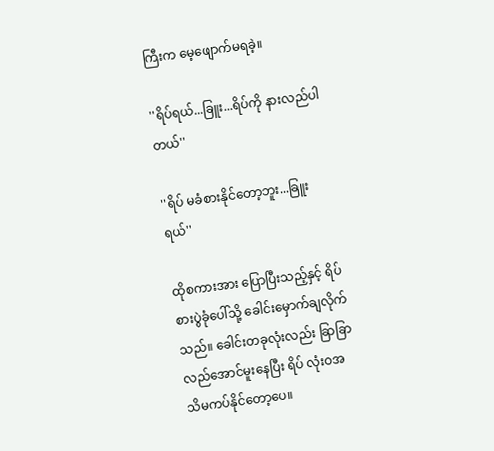ကြီးက မေ့ဖျောက်မရခဲ့။

''ရိပ်ရယ်...ခြူး...ရိပ်ကို နားလည်ပါတယ်''

''ရိပ် မခံစားနိုင်တော့ဘူး...ခြူးရယ်''

ထိုစကားအား ပြောပြီးသည့်နှင့် ရိပ် စားပွဲခုံပေါ်သို့ ခေါင်းမှောက်ချလိုက်သည်။ ခေါင်းတခုလုံးလည်း ခြာခြာလည်အောင်မူးနေပြီး ရိပ် လုံးဝအသိမကပ်နိုင်တော့ပေ။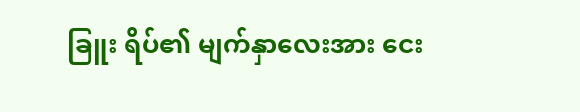ခြူး ရိပ်၏ မျက်နှာလေးအား ငေး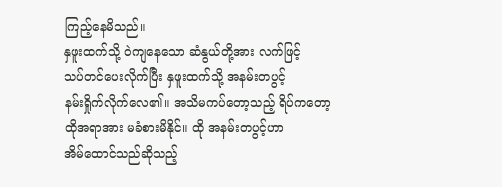ကြည့်နေမိသည်။
နှဖူးထက်သို့ ဝဲကျနေသော ဆံနွယ်တို့အား လက်ဖြင့်
သပ်တင်ပေးလိုက်ပြီး နှဖူးထက်သို့ အနမ်းတပွင့်
နမ်းရှိုက်လိုက်လေ၏။ အသိမကပ်တော့သည့် ရိပ်ကတော့
ထိုအရာအား မခံစားမိနိုင်။ ထို အနမ်းတပွင့်ဟာ
အိမ်ထောင်သည်ဆိုသည့်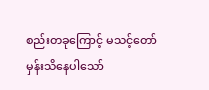စည်းတခုကြောင့် မသင့်တော်
မှန်းသိနေပါသော်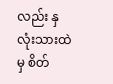လည်း နှလုံးသားထဲမှ စိတ်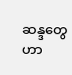ဆန္ဒတွေဟာ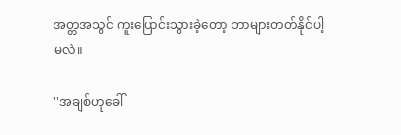အတ္တအသွင် ကူးပြောင်းသွားခဲ့တော့ ဘာများတတ်နိုင်ပါ့
မလဲ။

''အချစ်ဟုခေါ်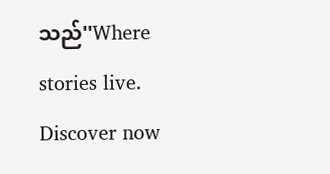သည်''Where stories live. Discover now